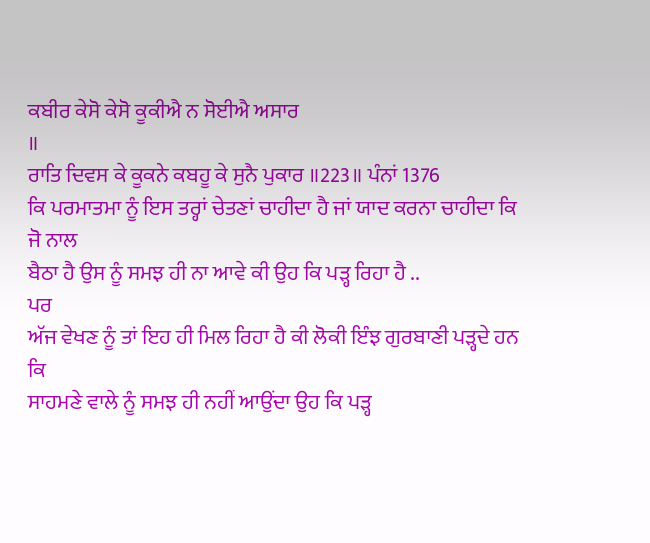ਕਬੀਰ ਕੇਸੋ ਕੇਸੋ ਕੂਕੀਐ ਨ ਸੋਈਐ ਅਸਾਰ
॥
ਰਾਤਿ ਦਿਵਸ ਕੇ ਕੂਕਨੇ ਕਬਹੂ ਕੇ ਸੁਨੈ ਪੁਕਾਰ ॥223॥ ਪੰਨਾਂ 1376
ਕਿ ਪਰਮਾਤਮਾ ਨੂੰ ਇਸ ਤਰ੍ਹਾਂ ਚੇਤਣਾਂ ਚਾਹੀਦਾ ਹੈ ਜਾਂ ਯਾਦ ਕਰਨਾ ਚਾਹੀਦਾ ਕਿ ਜੋ ਨਾਲ
ਬੈਠਾ ਹੈ ਉਸ ਨੂੰ ਸਮਝ ਹੀ ਨਾ ਆਵੇ ਕੀ ਉਹ ਕਿ ਪੜ੍ਹ ਰਿਹਾ ਹੈ ..
ਪਰ
ਅੱਜ ਵੇਖਣ ਨੂੰ ਤਾਂ ਇਹ ਹੀ ਮਿਲ ਰਿਹਾ ਹੈ ਕੀ ਲੋਕੀ ਇੰਝ ਗੁਰਬਾਣੀ ਪੜ੍ਹਦੇ ਹਨ ਕਿ
ਸਾਹਮਣੇ ਵਾਲੇ ਨੂੰ ਸਮਝ ਹੀ ਨਹੀਂ ਆਉਂਦਾ ਉਹ ਕਿ ਪੜ੍ਹ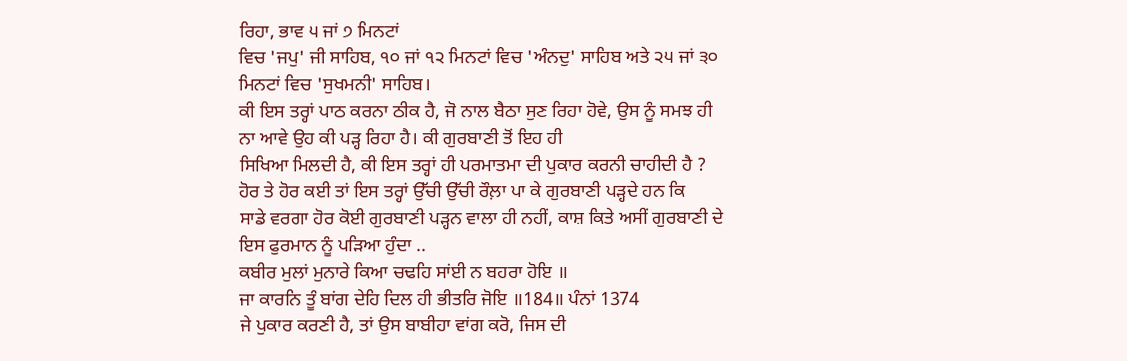ਰਿਹਾ, ਭਾਵ ੫ ਜਾਂ ੭ ਮਿਨਟਾਂ
ਵਿਚ 'ਜਪੁ' ਜੀ ਸਾਹਿਬ, ੧੦ ਜਾਂ ੧੨ ਮਿਨਟਾਂ ਵਿਚ 'ਅੰਨਦੁ' ਸਾਹਿਬ ਅਤੇ ੨੫ ਜਾਂ ੩੦
ਮਿਨਟਾਂ ਵਿਚ 'ਸੁਖਮਨੀ' ਸਾਹਿਬ।
ਕੀ ਇਸ ਤਰ੍ਹਾਂ ਪਾਠ ਕਰਨਾ ਠੀਕ ਹੈ, ਜੋ ਨਾਲ ਬੈਠਾ ਸੁਣ ਰਿਹਾ ਹੋਵੇ, ਉਸ ਨੂੰ ਸਮਝ ਹੀ
ਨਾ ਆਵੇ ਉਹ ਕੀ ਪੜ੍ਹ ਰਿਹਾ ਹੈ। ਕੀ ਗੁਰਬਾਣੀ ਤੋਂ ਇਹ ਹੀ
ਸਿਖਿਆ ਮਿਲਦੀ ਹੈ, ਕੀ ਇਸ ਤਰ੍ਹਾਂ ਹੀ ਪਰਮਾਤਮਾ ਦੀ ਪੁਕਾਰ ਕਰਨੀ ਚਾਹੀਦੀ ਹੈ ?
ਹੋਰ ਤੇ ਹੋਰ ਕਈ ਤਾਂ ਇਸ ਤਰ੍ਹਾਂ ਉੱਚੀ ਉੱਚੀ ਰੌਲ਼ਾ ਪਾ ਕੇ ਗੁਰਬਾਣੀ ਪੜ੍ਹਦੇ ਹਨ ਕਿ
ਸਾਡੇ ਵਰਗਾ ਹੋਰ ਕੋਈ ਗੁਰਬਾਣੀ ਪੜ੍ਹਨ ਵਾਲਾ ਹੀ ਨਹੀਂ, ਕਾਸ਼ ਕਿਤੇ ਅਸੀਂ ਗੁਰਬਾਣੀ ਦੇ
ਇਸ ਫੁਰਮਾਨ ਨੂੰ ਪੜਿਆ ਹੁੰਦਾ ..
ਕਬੀਰ ਮੁਲਾਂ ਮੁਨਾਰੇ ਕਿਆ ਚਢਹਿ ਸਾਂਈ ਨ ਬਹਰਾ ਹੋਇ ॥
ਜਾ ਕਾਰਨਿ ਤੂੰ ਬਾਂਗ ਦੇਹਿ ਦਿਲ ਹੀ ਭੀਤਰਿ ਜੋਇ ॥184॥ ਪੰਨਾਂ 1374
ਜੇ ਪੁਕਾਰ ਕਰਣੀ ਹੈ, ਤਾਂ ਉਸ ਬਾਬੀਹਾ ਵਾਂਗ ਕਰੋ, ਜਿਸ ਦੀ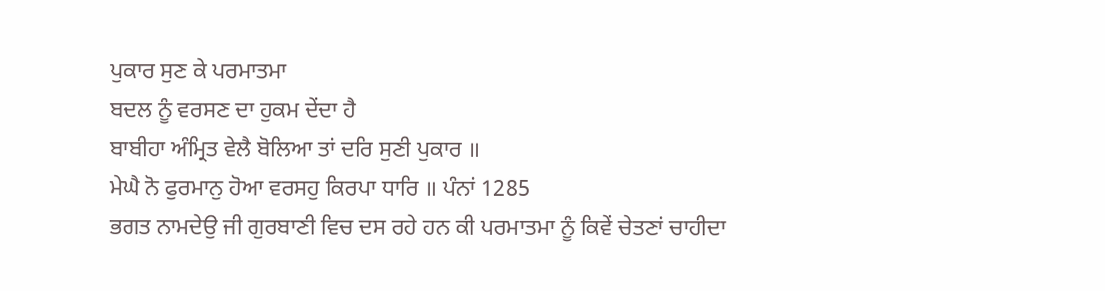ਪੁਕਾਰ ਸੁਣ ਕੇ ਪਰਮਾਤਮਾ
ਬਦਲ ਨੂੰ ਵਰਸਣ ਦਾ ਹੁਕਮ ਦੇਂਦਾ ਹੈ
ਬਾਬੀਹਾ ਅੰਮ੍ਰਿਤ ਵੇਲੈ ਬੋਲਿਆ ਤਾਂ ਦਰਿ ਸੁਣੀ ਪੁਕਾਰ ॥
ਮੇਘੈ ਨੋ ਫੁਰਮਾਨੁ ਹੋਆ ਵਰਸਹੁ ਕਿਰਪਾ ਧਾਰਿ ॥ ਪੰਨਾਂ 1285
ਭਗਤ ਨਾਮਦੇਉ ਜੀ ਗੁਰਬਾਣੀ ਵਿਚ ਦਸ ਰਹੇ ਹਨ ਕੀ ਪਰਮਾਤਮਾ ਨੂੰ ਕਿਵੇਂ ਚੇਤਣਾਂ ਚਾਹੀਦਾ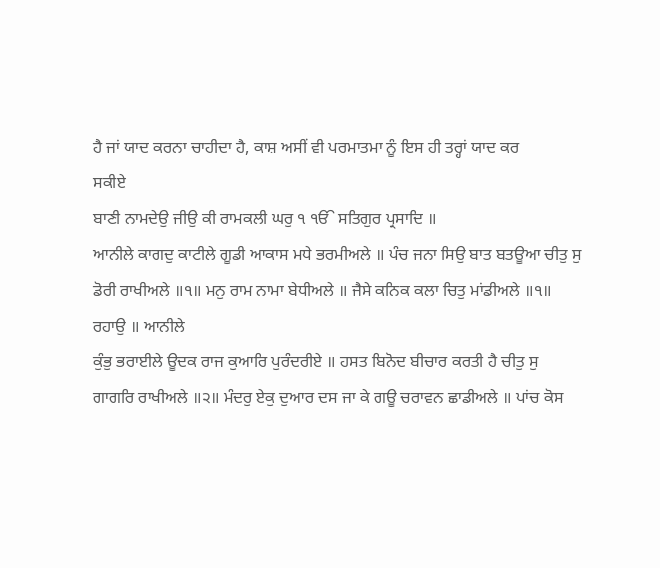ਹੈ ਜਾਂ ਯਾਦ ਕਰਨਾ ਚਾਹੀਦਾ ਹੈ, ਕਾਸ਼ ਅਸੀਂ ਵੀ ਪਰਮਾਤਮਾ ਨੂੰ ਇਸ ਹੀ ਤਰ੍ਹਾਂ ਯਾਦ ਕਰ
ਸਕੀਏ
ਬਾਣੀ ਨਾਮਦੇਉ ਜੀਉ ਕੀ ਰਾਮਕਲੀ ਘਰੁ ੧ ੴ ਸਤਿਗੁਰ ਪ੍ਰਸਾਦਿ ॥
ਆਨੀਲੇ ਕਾਗਦੁ ਕਾਟੀਲੇ ਗੂਡੀ ਆਕਾਸ ਮਧੇ ਭਰਮੀਅਲੇ ॥ ਪੰਚ ਜਨਾ ਸਿਉ ਬਾਤ ਬਤਊਆ ਚੀਤੁ ਸੁ
ਡੋਰੀ ਰਾਖੀਅਲੇ ॥੧॥ ਮਨੁ ਰਾਮ ਨਾਮਾ ਬੇਧੀਅਲੇ ॥ ਜੈਸੇ ਕਨਿਕ ਕਲਾ ਚਿਤੁ ਮਾਂਡੀਅਲੇ ॥੧॥
ਰਹਾਉ ॥ ਆਨੀਲੇ
ਕੁੰਭੁ ਭਰਾਈਲੇ ਊਦਕ ਰਾਜ ਕੁਆਰਿ ਪੁਰੰਦਰੀਏ ॥ ਹਸਤ ਬਿਨੋਦ ਬੀਚਾਰ ਕਰਤੀ ਹੈ ਚੀਤੁ ਸੁ
ਗਾਗਰਿ ਰਾਖੀਅਲੇ ॥੨॥ ਮੰਦਰੁ ਏਕੁ ਦੁਆਰ ਦਸ ਜਾ ਕੇ ਗਊ ਚਰਾਵਨ ਛਾਡੀਅਲੇ ॥ ਪਾਂਚ ਕੋਸ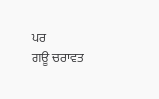ਪਰ
ਗਊ ਚਰਾਵਤ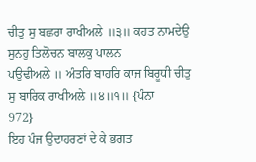ਚੀਤੁ ਸੁ ਬਛਰਾ ਰਾਖੀਅਲੇ ॥੩॥ ਕਹਤ ਨਾਮਦੇਉ ਸੁਨਹੁ ਤਿਲੋਚਨ ਬਾਲਕੁ ਪਾਲਨ
ਪਉਢੀਅਲੇ ॥ ਅੰਤਰਿ ਬਾਹਰਿ ਕਾਜ ਬਿਰੂਧੀ ਚੀਤੁ ਸੁ ਬਾਰਿਕ ਰਾਖੀਅਲੇ ॥੪॥੧॥ {ਪੰਨਾ
972}
ਇਹ ਪੰਜ ਉਦਾਹਰਣਾਂ ਦੇ ਕੇ ਭਗਤ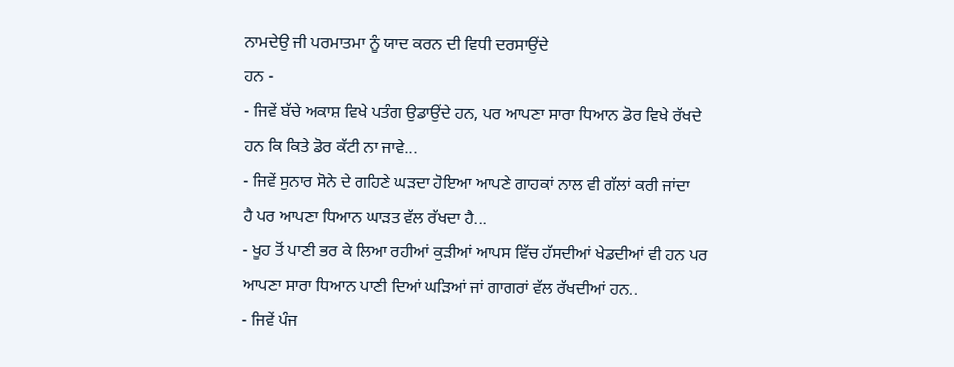ਨਾਮਦੇਉ ਜੀ ਪਰਮਾਤਮਾ ਨੂੰ ਯਾਦ ਕਰਨ ਦੀ ਵਿਧੀ ਦਰਸਾਉਂਦੇ
ਹਨ -
- ਜਿਵੇਂ ਬੱਚੇ ਅਕਾਸ਼ ਵਿਖੇ ਪਤੰਗ ਉਡਾਉਂਦੇ ਹਨ, ਪਰ ਆਪਣਾ ਸਾਰਾ ਧਿਆਨ ਡੋਰ ਵਿਖੇ ਰੱਖਦੇ
ਹਨ ਕਿ ਕਿਤੇ ਡੋਰ ਕੱਟੀ ਨਾ ਜਾਵੇ...
- ਜਿਵੇਂ ਸੁਨਾਰ ਸੋਨੇ ਦੇ ਗਹਿਣੇ ਘੜਦਾ ਹੋਇਆ ਆਪਣੇ ਗਾਹਕਾਂ ਨਾਲ ਵੀ ਗੱਲਾਂ ਕਰੀ ਜਾਂਦਾ
ਹੈ ਪਰ ਆਪਣਾ ਧਿਆਨ ਘਾੜਤ ਵੱਲ ਰੱਖਦਾ ਹੈ...
- ਖੂਹ ਤੋਂ ਪਾਣੀ ਭਰ ਕੇ ਲਿਆ ਰਹੀਆਂ ਕੁੜੀਆਂ ਆਪਸ ਵਿੱਚ ਹੱਸਦੀਆਂ ਖੇਡਦੀਆਂ ਵੀ ਹਨ ਪਰ
ਆਪਣਾ ਸਾਰਾ ਧਿਆਨ ਪਾਣੀ ਦਿਆਂ ਘੜਿਆਂ ਜਾਂ ਗਾਗਰਾਂ ਵੱਲ ਰੱਖਦੀਆਂ ਹਨ..
- ਜਿਵੇਂ ਪੰਜ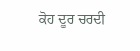ਕੋਹ ਦੂਰ ਚਰਦੀ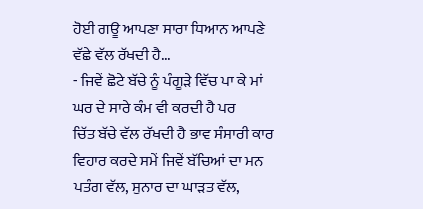ਹੋਈ ਗਊ ਆਪਣਾ ਸਾਰਾ ਧਿਆਨ ਆਪਣੇ ਵੱਛੇ ਵੱਲ ਰੱਖਦੀ ਹੈ...
- ਜਿਵੇਂ ਛੋਟੇ ਬੱਚੇ ਨੂੰ ਪੰਗੂੜੇ ਵਿੱਚ ਪਾ ਕੇ ਮਾਂ ਘਰ ਦੇ ਸਾਰੇ ਕੰਮ ਵੀ ਕਰਦੀ ਹੈ ਪਰ
ਚਿੱਤ ਬੱਚੇ ਵੱਲ ਰੱਖਦੀ ਹੈ ਭਾਵ ਸੰਸਾਰੀ ਕਾਰ ਵਿਹਾਰ ਕਰਦੇ ਸਮੇਂ ਜਿਵੇਂ ਬੱਚਿਆਂ ਦਾ ਮਨ
ਪਤੰਗ ਵੱਲ, ਸੁਨਾਰ ਦਾ ਘਾੜਤ ਵੱਲ,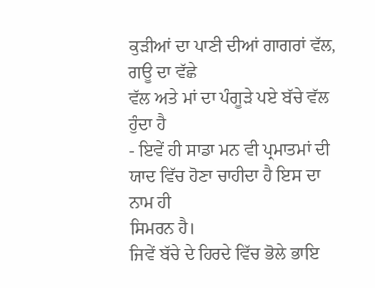ਕੁੜੀਆਂ ਦਾ ਪਾਣੀ ਦੀਆਂ ਗਾਗਰਾਂ ਵੱਲ, ਗਊ ਦਾ ਵੱਛੇ
ਵੱਲ ਅਤੇ ਮਾਂ ਦਾ ਪੰਗੂੜੇ ਪਏ ਬੱਚੇ ਵੱਲ ਹੁੰਦਾ ਹੈ
- ਇਵੇਂ ਹੀ ਸਾਡਾ ਮਨ ਵੀ ਪ੍ਰਮਾਤਮਾਂ ਦੀ ਯਾਦ ਵਿੱਚ ਹੋਣਾ ਚਾਹੀਦਾ ਹੈ ਇਸ ਦਾ ਨਾਮ ਹੀ
ਸਿਮਰਨ ਹੈ।
ਜਿਵੇਂ ਬੱਚੇ ਦੇ ਹਿਰਦੇ ਵਿੱਚ ਭੋਲੇ ਭਾਇ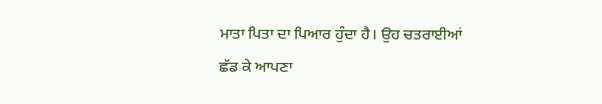ਮਾਤਾ ਪਿਤਾ ਦਾ ਪਿਆਰ ਹੁੰਦਾ ਹੈ। ਉਹ ਚਤਰਾਈਆਂ
ਛੱਡ ਕੇ ਆਪਣਾ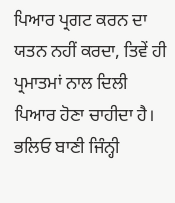ਪਿਆਰ ਪ੍ਰਗਟ ਕਰਨ ਦਾ ਯਤਨ ਨਹੀਂ ਕਰਦਾ, ਤਿਵੇਂ ਹੀ ਪ੍ਰਮਾਤਮਾਂ ਨਾਲ ਦਿਲੀ
ਪਿਆਰ ਹੋਣਾ ਚਾਹੀਦਾ ਹੈ।
ਭਲਿਓ ਬਾਣੀ ਜਿੰਨ੍ਹੀ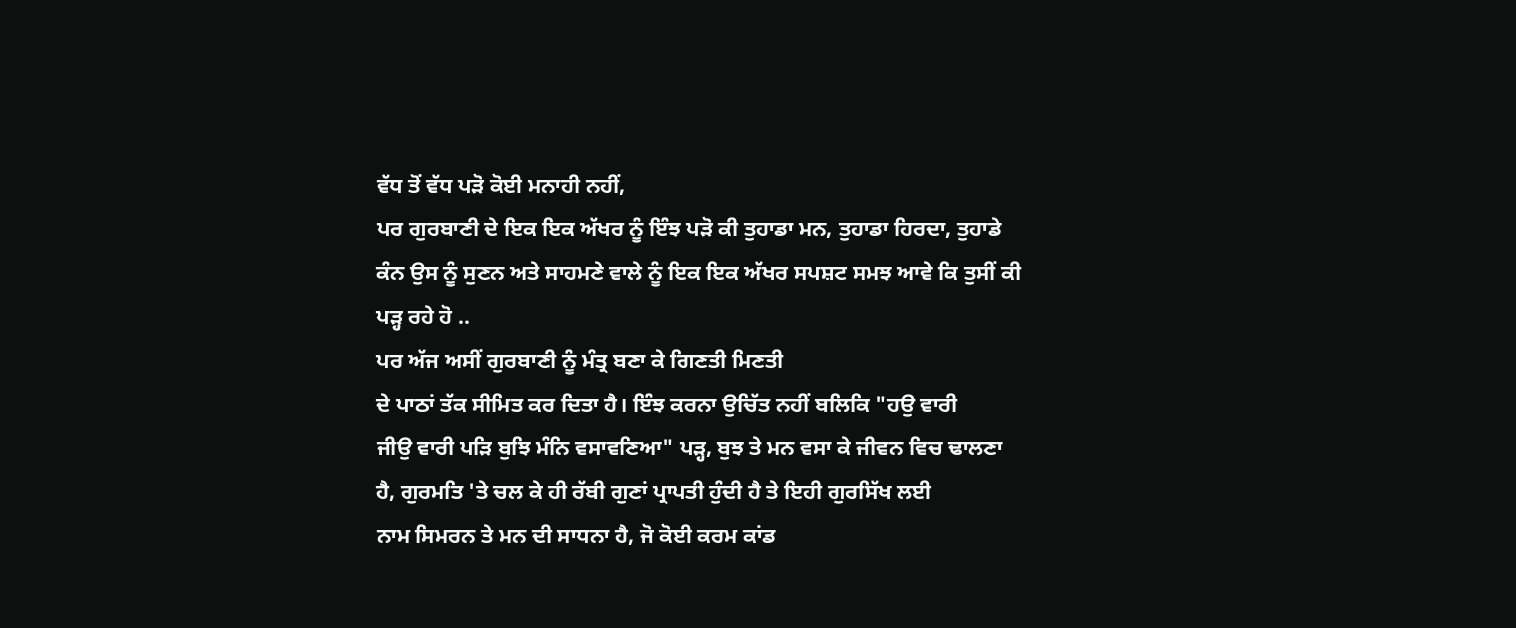ਵੱਧ ਤੋਂ ਵੱਧ ਪੜੋ ਕੋਈ ਮਨਾਹੀ ਨਹੀਂ,
ਪਰ ਗੁਰਬਾਣੀ ਦੇ ਇਕ ਇਕ ਅੱਖਰ ਨੂੰ ਇੰਝ ਪੜੋ ਕੀ ਤੁਹਾਡਾ ਮਨ, ਤੁਹਾਡਾ ਹਿਰਦਾ, ਤੁਹਾਡੇ
ਕੰਨ ਉਸ ਨੂੰ ਸੁਣਨ ਅਤੇ ਸਾਹਮਣੇ ਵਾਲੇ ਨੂੰ ਇਕ ਇਕ ਅੱਖਰ ਸਪਸ਼ਟ ਸਮਝ ਆਵੇ ਕਿ ਤੁਸੀਂ ਕੀ
ਪੜ੍ਹ ਰਹੇ ਹੋ ..
ਪਰ ਅੱਜ ਅਸੀਂ ਗੁਰਬਾਣੀ ਨੂੰ ਮੰਤ੍ਰ ਬਣਾ ਕੇ ਗਿਣਤੀ ਮਿਣਤੀ
ਦੇ ਪਾਠਾਂ ਤੱਕ ਸੀਮਿਤ ਕਰ ਦਿਤਾ ਹੈ। ਇੰਝ ਕਰਨਾ ਉਚਿੱਤ ਨਹੀਂ ਬਲਿਕਿ "ਹਉ ਵਾਰੀ
ਜੀਉ ਵਾਰੀ ਪੜਿ ਬੁਝਿ ਮੰਨਿ ਵਸਾਵਣਿਆ" ਪੜ੍ਹ, ਬੁਝ ਤੇ ਮਨ ਵਸਾ ਕੇ ਜੀਵਨ ਵਿਚ ਢਾਲਣਾ
ਹੈ, ਗੁਰਮਤਿ 'ਤੇ ਚਲ ਕੇ ਹੀ ਰੱਬੀ ਗੁਣਾਂ ਪ੍ਰਾਪਤੀ ਹੁੰਦੀ ਹੈ ਤੇ ਇਹੀ ਗੁਰਸਿੱਖ ਲਈ
ਨਾਮ ਸਿਮਰਨ ਤੇ ਮਨ ਦੀ ਸਾਧਨਾ ਹੈ, ਜੋ ਕੋਈ ਕਰਮ ਕਾਂਡ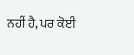ਨਹੀਂ ਹੈ, ਪਰ ਕੋਈ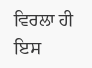ਵਿਰਲਾ ਹੀ ਇਸ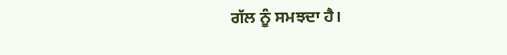ਗੱਲ ਨੂੰ ਸਮਝਦਾ ਹੈ।